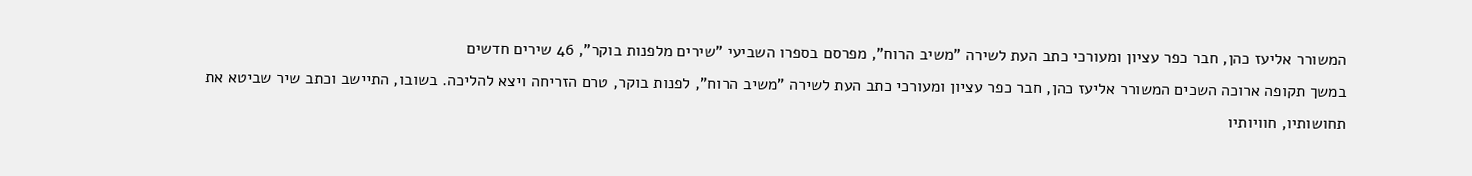המשורר אליעז כהן, חבר כפר עציון ומעורכי כתב העת לשירה "משיב הרוח", מפרסם בספרו השביעי "שירים מלפנות בוקר", 46 שירים חדשים
במשך תקופה ארוכה השכים המשורר אליעז כהן, חבר כפר עציון ומעורכי כתב העת לשירה "משיב הרוח", לפנות בוקר, טרם הזריחה ויצא להליכה. בשובו, התיישב וכתב שיר שביטא את תחושותיו, חוויותיו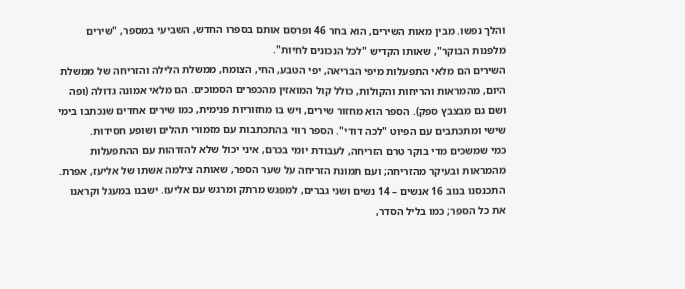והלך נפשו. מבין מאות השירים, הוא בחר 46 ופרסם אותם בספרו החדש, השביעי במספר, "שירים מלפנות הבוקר", שאותו הקדיש "לכל הנכונים לחיות".
השירים הם מלאי התפעלות מיפי הבריאה, יפי הטבע, החי, הצומח, ממשלת הלילה והזריחה של ממשלת היום, מהמראות והריחות והקולות, כולל קול המואזין מהכפרים הסמוכים. הם מלאי אמונה גדולה (ופה ושם גם מבצבץ ספק). הספר הוא מחזור שירים, ויש בו מחזוריות פנימית, כמו שירים אחדים שנכתבו בימי שישי ומתכתבים עם הפיוט "לכה דודי". הספר רווי בהתכתבות עם מזמורי תהלים ושופע חסידוּת.
כמי שמשכים מדי בוקר טרם הזריחה, לעבודת יומי בכרם, איני יכול שלא להזדהות עם ההתפעלות מהמראות ובעיקר מהזריחה; ועם תמונת הזריחה על שער הספר, שאותה צילמה אשתו של אליעז, אפרת.
התכנסנו בנוב 16 אנשים – 14 נשים ושני גברים, למפגש מרתק ומרגש עם אליעז. ישבנו במעגל וקראנו את כל הספר; כמו בליל הסדר,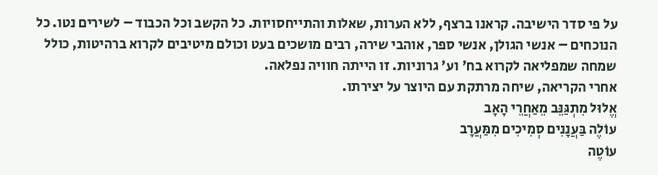על פי סדר הישיבה. קראנו ברצף, ללא הערות, שאלות והתייחסויות. כל הקשב וכל הכבוד – לשירים נטו. כל הנוכחים – אנשי הגולן, אנשי ספר, אוהבי שירה, רבים מושכים בעט וכולם מיטיבים לקרוא ברהיטות, כולל שמחה שמפליאה לקרוא בח' וע' גרוניות. זו הייתה חוויה נפלאה.
אחרי הקריאה, שיחה מרתקת עם היוצר על יצירתו.
אֱלוּל מִתְגַּנֵּב מֵאַחֲרֵי הָאָב
עוֹלֶה בַּעֲנָנִים סְמִיכִים מִמַּעֲרָב
עוֹטֶה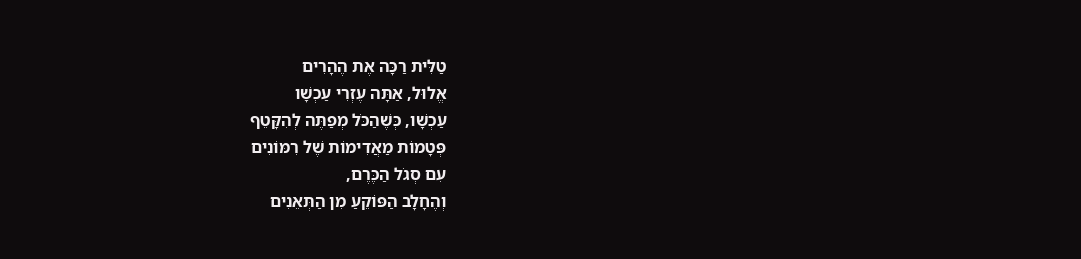טַלִּית רַכָּה אֶת הֶהָרִים
אֱלוּל, אַתָּה עֶזְרִי עַכְשָׁו
עַכְשָׁו, כְּשֶׁהַכֹּל מְפַתֶּה לְהִקָּטֵף
פְּטָמוֹת מַאֲדִימוֹת שֶׁל רִמּוֹנִים
עִם סְגֹל הַכֶּרֶם,
וְהֶחָלָב הַפּוֹקֵעַ מִן הַתְּאֵנִים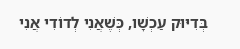בְּדִיּוּק עַכְשָׁו, כְּשֶׁאֲנִי לְדוֹדִי אֲנִי